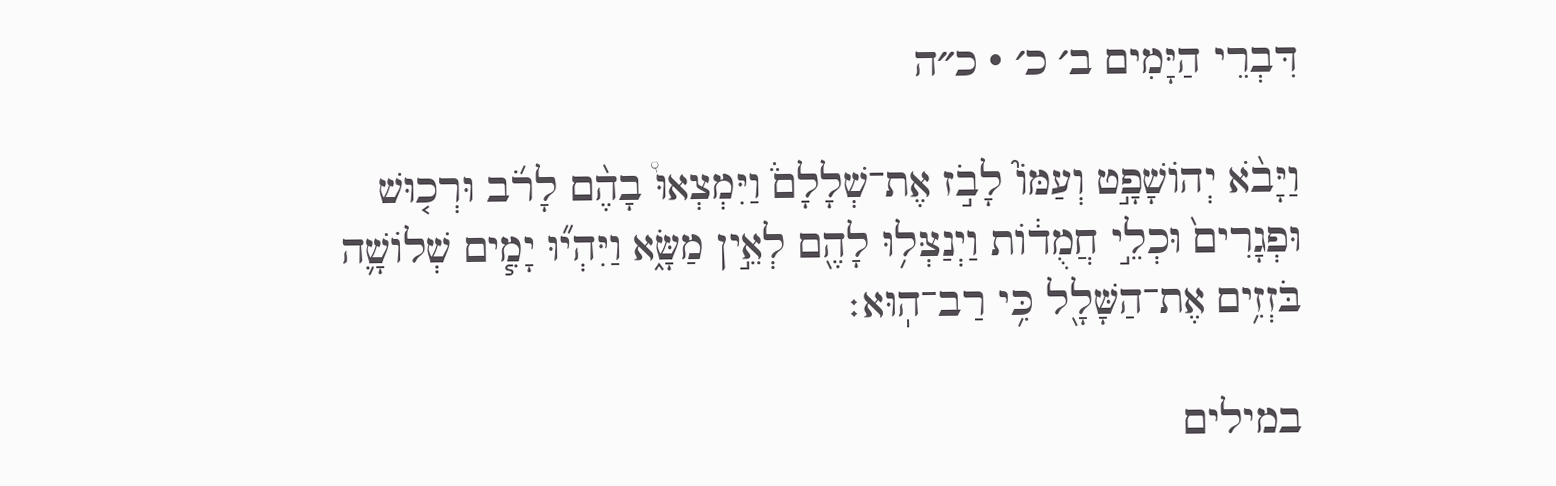דִּבְרֵי הַיָּמִים ב׳ כ׳ · כ״ה

וַיָּבֹ֨א יְהוֹשָׁפָ֣ט וְעַמּוֹ֮ לָבֹ֣ז אֶת־שְׁלָלָם֒ וַיִּמְצְאוּ֩ בָהֶ֨ם לָרֹ֜ב וּרְכ֤וּשׁ וּפְגָרִים֙ וּכְלֵ֣י חֲמֻד֔וֹת וַיְנַצְּל֥וּ לָהֶ֖ם לְאֵ֣ין מַשָּׂ֑א וַיִּהְי֞וּ יָמִ֧ים שְׁלוֹשָׁ֛ה בֹּזְזִ֥ים אֶת־הַשָּׁלָ֖ל כִּ֥י רַב־הֽוּא׃

במילים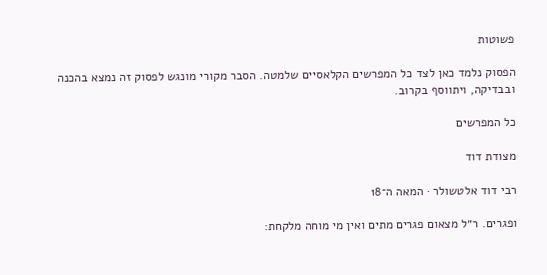פשוטות

הפסוק נלמד כאן לצד כל המפרשים הקלאסיים שלמטה. הסבר מקורי מונגש לפסוק זה נמצא בהכנה ובבדיקה, ויתווסף בקרוב.

כל המפרשים

מצודת דוד

רבי דוד אלטשולר · המאה ה־18

ופגרים. ר״ל מצאום פגרים מתים ואין מי מוחה מלקחת: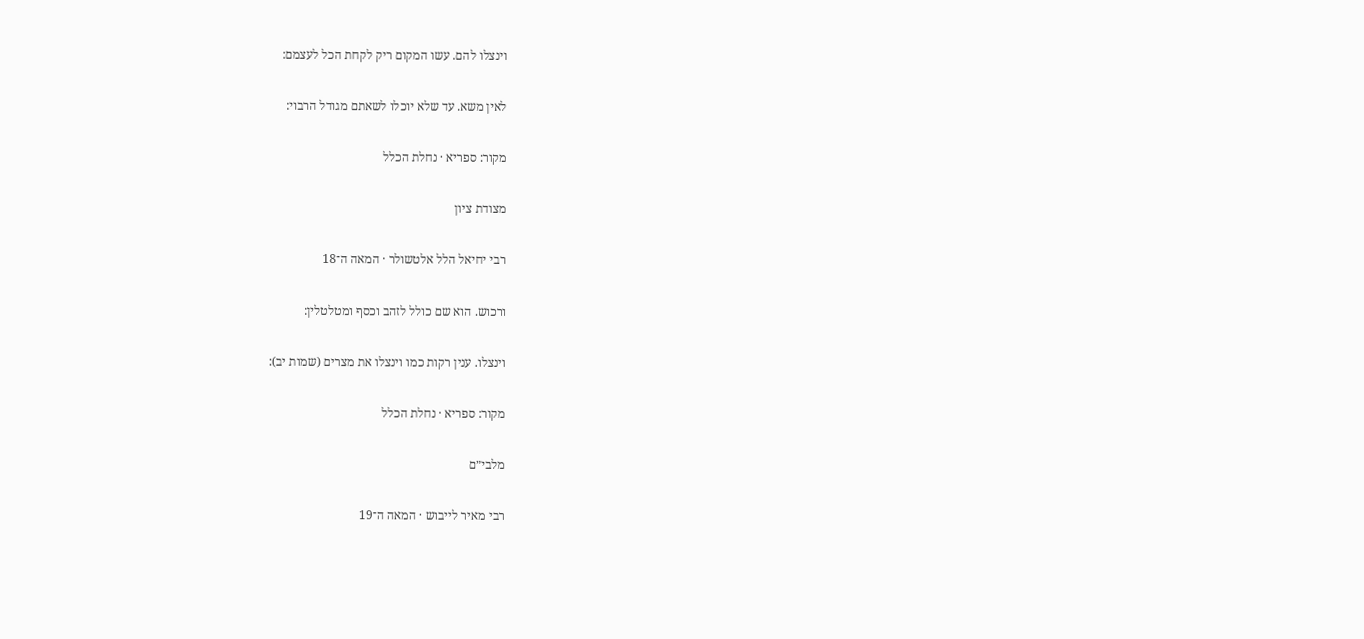וינצלו להם. עשו המקום ריק לקחת הכל לעצמם:

לאין משא. עד שלא יוכלו לשאתם מגודל הרבוי:

מקור: ספריא · נחלת הכלל

מצודת ציון

רבי יחיאל הלל אלטשולר · המאה ה־18

ורכוש. הוא שם כולל לזהב וכסף ומטלטלין:

וינצלו. ענין רקות כמו וינצלו את מצרים (שמות יב):

מקור: ספריא · נחלת הכלל

מלבי״ם

רבי מאיר לייבוש · המאה ה־19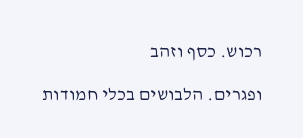רכוש. כסף וזהב

ופגרים. הלבושים בכלי חמודות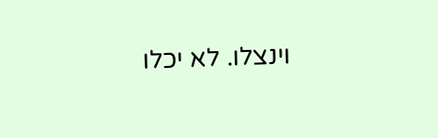וינצלו. לא יכלו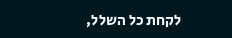לקחת כל השלל,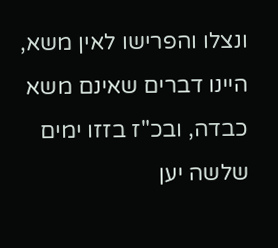ונצלו והפרישו לאין משא, היינו דברים שאינם משא כבדה, ובכ"ז בזזו ימים שלשה יען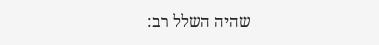שהיה השלל רב: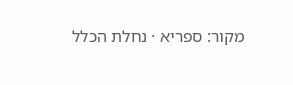מקור: ספריא · נחלת הכלל